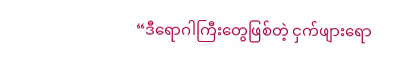“ဒီရောဂါကြီးတွေဖြစ်တဲ့ ငှက်ဖျားရော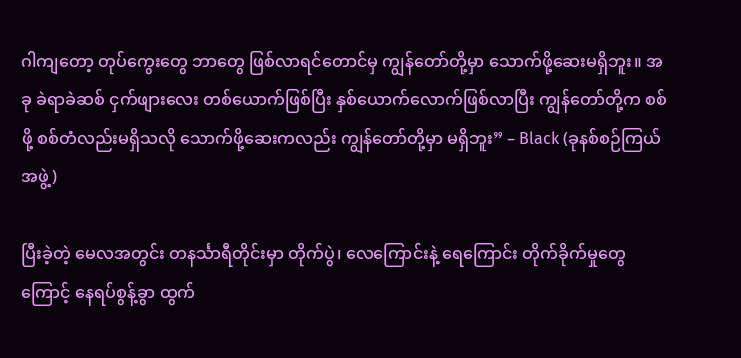ဂါကျတော့ တုပ်ကွေးတွေ ဘာတွေ ဖြစ်လာရင်တောင်မှ ကျွန်တော်တို့မှာ သောက်ဖို့ဆေးမရှိဘူး။ အခု ခဲရာခဲဆစ် ငှက်ဖျားလေး တစ်ယောက်ဖြစ်ပြီး နှစ်ယောက်လောက်ဖြစ်လာပြီး ကျွန်တော်တို့က စစ်ဖို့ စစ်တံလည်းမရှိသလို သောက်ဖို့ဆေးကလည်း ကျွန်တော်တို့မှာ မရှိဘူး” – Black (ခုနစ်စဉ်ကြယ်အဖွဲ့)

ပြီးခဲ့တဲ့ မေလအတွင်း တနင်္သာရီတိုင်းမှာ တိုက်ပွဲ၊ လေကြောင်းနဲ့ ရေကြောင်း တိုက်ခိုက်မှုတွေကြောင့် နေရပ်စွန့်ခွာ ထွက်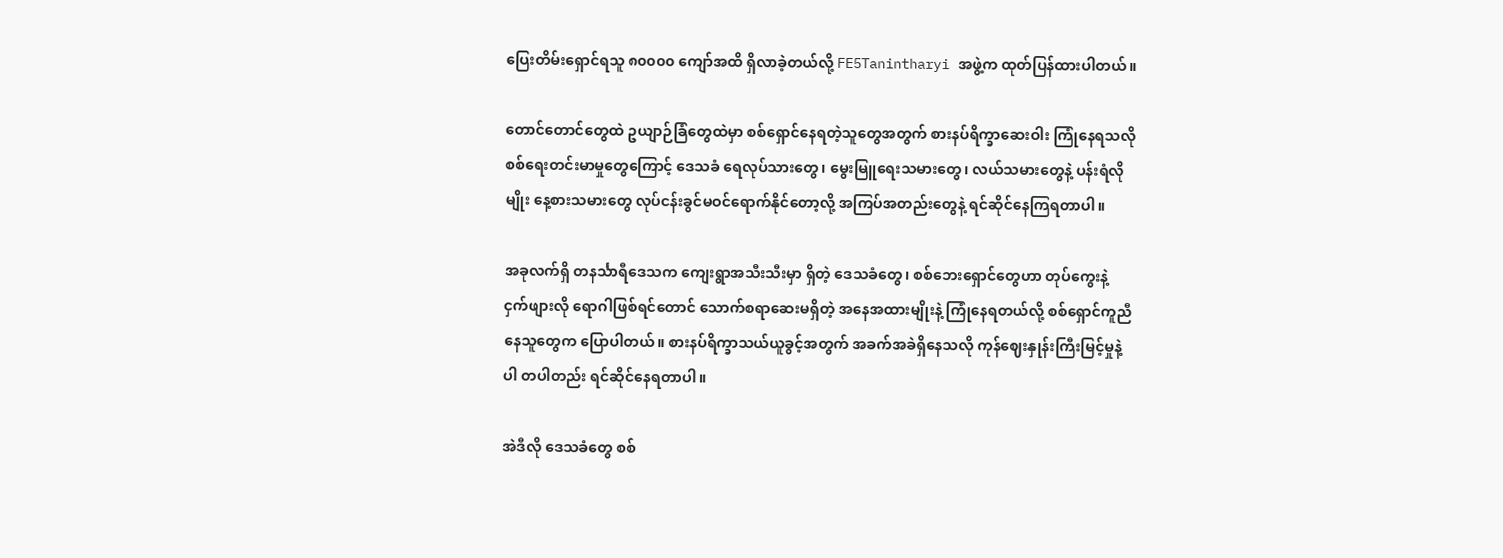ပြေးတိမ်းရှောင်ရသူ ၈၀၀၀၀ ကျော်အထိ ရှိလာခဲ့တယ်လို့ FE5Tanintharyi အဖွဲ့က ထုတ်ပြန်ထားပါတယ်။

တောင်တောင်တွေထဲ ဥယျာဉ်ခြံတွေထဲမှာ စစ်ရှောင်နေရတဲ့သူတွေအတွက် စားနပ်ရိက္ခာဆေးဝါး ကြုံနေရသလို စစ်ရေးတင်းမာမှုတွေကြောင့် ဒေသခံ ရေလုပ်သားတွေ၊ မွေးမြူရေးသမားတွေ၊ လယ်သမားတွေနဲ့ ပန်းရံလိုမျိုး နေ့စားသမားတွေ လုပ်ငန်းခွင်မဝင်ရောက်နိုင်တော့လို့ အကြပ်အတည်းတွေနဲ့ ရင်ဆိုင်နေကြရတာပါ။

အခုလက်ရှိ တနင်္သာရီဒေသက ကျေးရွာအသီးသီးမှာ ရှိတဲ့ ဒေသခံတွေ၊ စစ်ဘေးရှောင်တွေဟာ တုပ်ကွေးနဲ့ ငှက်ဖျားလို ရောဂါဖြစ်ရင်တောင် သောက်စရာဆေးမရှိတဲ့ အနေအထားမျိုးနဲ့ ကြုံနေရတယ်လို့ စစ်ရှောင်ကူညီနေသူတွေက ပြောပါတယ်။ စားနပ်ရိက္ခာသယ်ယူခွင့်အတွက် အခက်အခဲရှိနေသလို ကုန်ဈေးနှုန်းကြီးမြင့်မှုနဲ့ပါ တပါတည်း ရင်ဆိုင်နေရတာပါ။

အဲဒီလို ဒေသခံတွေ စစ်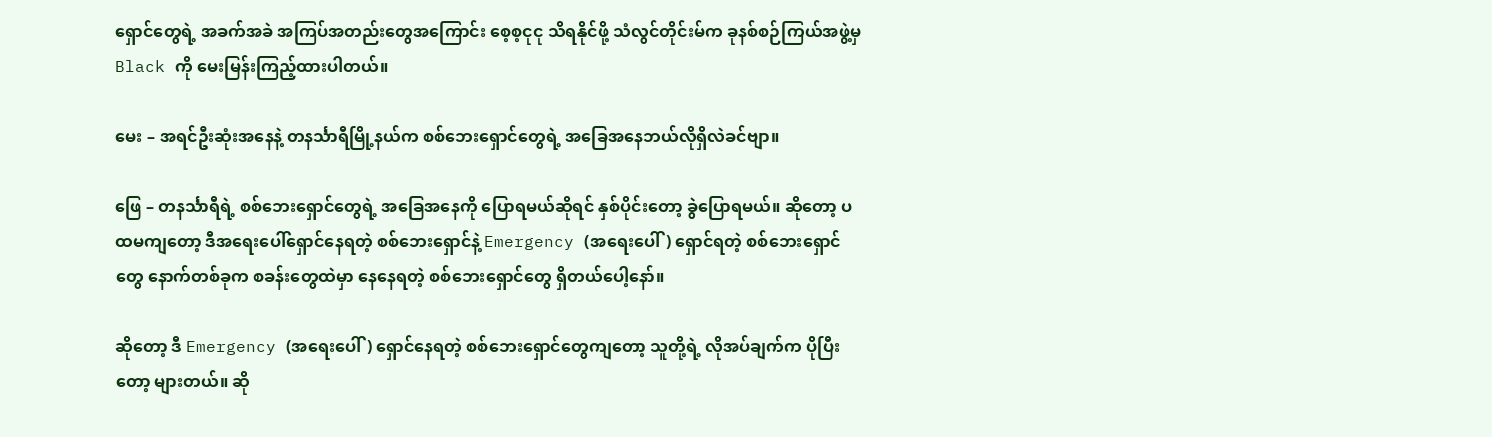ရှောင်တွေရဲ့ အခက်အခဲ အကြပ်အတည်းတွေအကြောင်း စေ့စ့ငုငု သိရနိုင်ဖို့ သံလွင်တိုင်းမ်က ခုနစ်စဉ်ကြယ်အဖွဲ့မှ Black ကို မေးမြန်းကြည့်ထားပါတယ်။

မေး – အရင်ဦးဆုံးအနေနဲ့ တနင်္သာရီမြို့နယ်က စစ်ဘေးရှောင်တွေရဲ့ အခြေအနေဘယ်လိုရှိလဲခင်ဗျာ။

ဖြေ – တနင်္သာရီရဲ့ စစ်ဘေးရှောင်တွေရဲ့ အခြေအနေကို ပြောရမယ်ဆိုရင် နှစ်ပိုင်းတော့ ခွဲပြောရမယ်။ ဆိုတော့ ပထမကျတော့ ဒီအရေးပေါ်ရှောင်နေရတဲ့ စစ်ဘေးရှောင်နဲ့ Emergency (အရေးပေါ်) ရှောင်ရတဲ့ စစ်ဘေးရှောင်တွေ နောက်တစ်ခုက စခန်းတွေထဲမှာ နေနေရတဲ့ စစ်ဘေးရှောင်တွေ ရှိတယ်ပေါ့နော်။

ဆိုတော့ ဒီ Emergency (အရေးပေါ်) ရှောင်နေရတဲ့ စစ်ဘေးရှောင်တွေကျတော့ သူတို့ရဲ့ လိုအပ်ချက်က ပိုပြီးတော့ များတယ်။ ဆို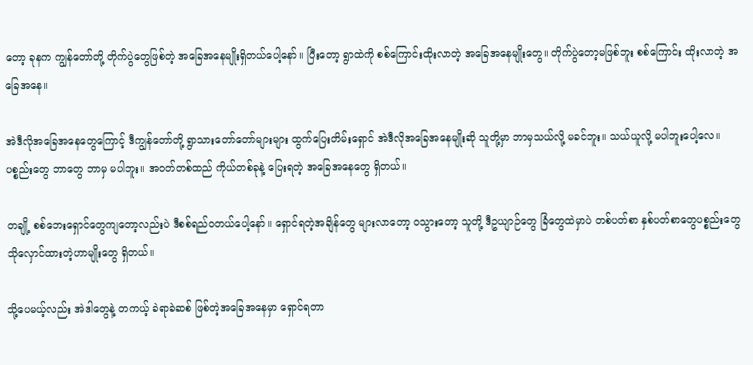တော့ ခုနက ကျွန်တော်တို့ တိုက်ပွဲတွေဖြစ်တဲ့ အခြေအနေမျိုးရှိတယ်ပေါ့နော်။ ပြီးတော့ ရွာထဲကို စစ်ကြောင်းထိုးလာတဲ့ အခြေအနေမျိုးတွေ။ တိုက်ပွဲတော့မဖြစ်ဘူး စစ်ကြောင်း ထိုးလာတဲ့ အခြေအနေ။

အဲဒီလိုအခြေအနေတွေကြောင့် ဒီကျွန်တော်တို့ ရွာသားတော်တော်များများ ထွက်ပြေးတိမ်းရှောင် အဲဒီလိုအခြေအနေမျိုးဆို သူတို့မှာ ဘာမှသယ်လို့ မခင်ဘူး။ သယ်ယူလို့ မပါဘူးပေါ့လေ။ ပစ္စည်းတွေ ဘာတွေ ဘာမှ မပါဘူး။ အဝတ်တစ်ထည် ကိုယ်တစ်ခုနဲ့ ပြေးရတဲ့ အခြေအနေတွေ ရှိတယ်။

တချို့ စစ်ဘေးရှောင်တွေကျတော့လည်းပဲ ဒီစစ်ရည်ဝတယ်ပေါ့နော်။ ရှောင်ရတဲ့အချိန်တွေ များလာတော့ ဝသွားတော့ သူတို့ ဒီဥယျာဉ်တွေ ခြံတွေထဲမှာပဲ တစ်ပတ်စာ နှစ်ပတ်စာတွေပစ္စည်းတွေ သိုလှောင်ထားတဲ့ဟာမျိုးတွေ ရှိတယ်။

သို့ပေမယ့်လည်း အဲဒါတွေနဲ့ တကယ့် ခဲရာခဲဆစ် ဖြစ်တဲ့အခြေအနေမှာ ရှောင်ရတာ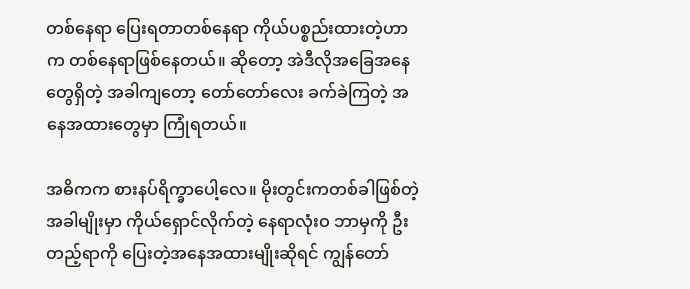တစ်နေရာ ပြေးရတာတစ်နေရာ ကိုယ်ပစ္စည်းထားတဲ့ဟာက တစ်နေရာဖြစ်နေတယ်။ ဆိုတော့ အဲဒီလိုအခြေအနေတွေရှိတဲ့ အခါကျတော့ တော်တော်လေး ခက်ခဲကြတဲ့ အနေအထားတွေမှာ ကြုံရတယ်။

အဓိကက စားနပ်ရိက္ခာပေါ့လေ။ မိုးတွင်းကတစ်ခါဖြစ်တဲ့အခါမျိုးမှာ ကိုယ်ရှောင်လိုက်တဲ့ နေရာလုံးဝ ဘာမှကို ဦးတည့်ရာကို ပြေးတဲ့အနေအထားမျိုးဆိုရင် ကျွန်တော်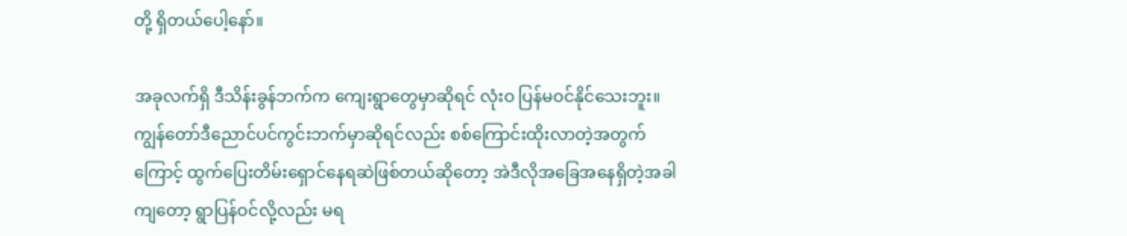တို့ ရှိတယ်ပေါ့နော်။

အခုလက်ရှိ ဒီသိန်းခွန်ဘက်က ကျေးရွာတွေမှာဆိုရင် လုံးဝ ပြန်မဝင်နိုင်သေးဘူး။ ကျွန်တော်ဒီညောင်ပင်ကွင်းဘက်မှာဆိုရင်လည်း စစ်ကြောင်းထိုးလာတဲ့အတွက်ကြောင့် ထွက်ပြေးတိမ်းရှောင်နေရဆဲဖြစ်တယ်ဆိုတော့ အဲဒီလိုအခြေအနေရှိတဲ့အခါကျတော့ ရွာပြန်ဝင်လို့လည်း မရ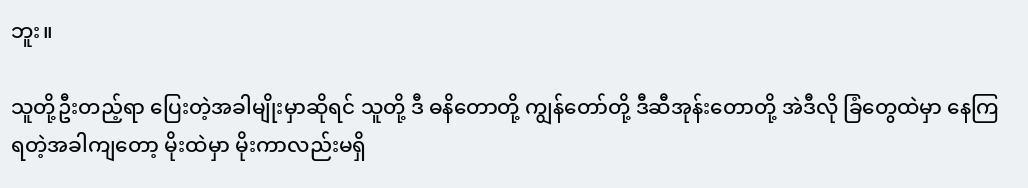ဘူး။

သူတို့ဦးတည့်ရာ ပြေးတဲ့အခါမျိုးမှာဆိုရင် သူတို့ ဒီ ဓနိတောတို့ ကျွန်တော်တို့ ဒီဆီအုန်းတောတို့ အဲဒီလို ခြံတွေထဲမှာ နေကြရတဲ့အခါကျတော့ မိုးထဲမှာ မိုးကာလည်းမရှိ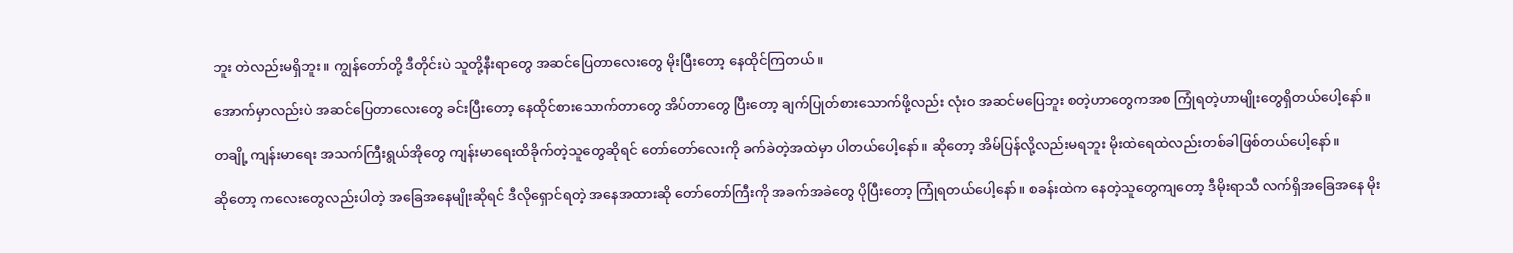ဘူး တဲလည်းမရှိဘူး။ ကျွန်တော်တို့ ဒီတိုင်းပဲ သူတို့နီးရာတွေ အဆင်ပြေတာလေးတွေ မိုးပြီးတော့ နေထိုင်ကြတယ်။

အောက်မှာလည်းပဲ အဆင်ပြေတာလေးတွေ ခင်းပြီးတော့ နေထိုင်စားသောက်တာတွေ အိပ်တာတွေ ပြီးတော့ ချက်ပြုတ်စားသောက်ဖို့လည်း လုံးဝ အဆင်မပြေဘူး စတဲ့ဟာတွေကအစ ကြုံရတဲ့ဟာမျိုးတွေရှိတယ်ပေါ့နော်။

တချို့ ကျန်းမာရေး အသက်ကြီးရွယ်အိုတွေ ကျန်းမာရေးထိခိုက်တဲ့သူတွေဆိုရင် တော်တော်လေးကို ခက်ခဲတဲ့အထဲမှာ ပါတယ်ပေါ့နော်။ ဆိုတော့ အိမ်ပြန်လို့လည်းမရဘူး မိုးထဲရေထဲလည်းတစ်ခါဖြစ်တယ်ပေါ့နော်။

ဆိုတော့ ကလေးတွေလည်းပါတဲ့ အခြေအနေမျိုးဆိုရင် ဒီလိုရှောင်ရတဲ့ အနေအထားဆို တော်တော်ကြီးကို အခက်အခဲတွေ ပိုပြီးတော့ ကြုံရတယ်ပေါ့နော်။ စခန်းထဲက နေတဲ့သူတွေကျတော့ ဒီမိုးရာသီ လက်ရှိအခြေအနေ မိုး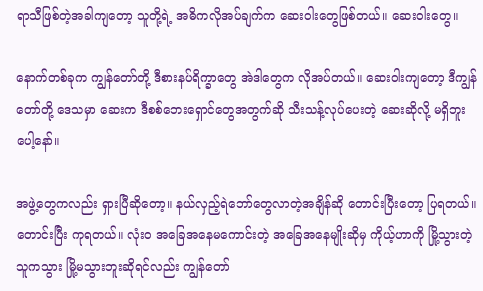ရာသီဖြစ်တဲ့အခါကျတော့ သူတို့ရဲ့ အဓိကလိုအပ်ချက်က ဆေးဝါးတွေဖြစ်တယ်။ ဆေးဝါးတွေ။

နောက်တစ်ခုက ကျွန်တော်တို့ ဒီစားနပ်ရိက္ခာတွေ အဲဒါတွေက လိုအပ်တယ်။ ဆေးဝါးကျတော့ ဒီကျွန်တော်တို့ ဒေသမှာ ဆေးက ဒီစစ်ဘေးရှောင်တွေအတွက်ဆို သီးသန့်လုပ်ပေးတဲ့ ဆေးဆိုလို့ မရှိဘူးပေါ့နော်။

အဖွဲ့တွေကလည်း ရှားပြီဆိုတော့။ နယ်လှည့်ရဲဘော်တွေလာတဲ့အချိန်ဆို တောင်းပြီးတော့ ပြရတယ်။ တောင်းပြီး ကုရတယ်။ လုံးဝ အခြေအနေမကောင်းတဲ့ အခြေအနေမျိုးဆိုမှ ကိုယ့်ဟာကို မြို့သွားတဲ့သူကသွား မြို့မသွားဘူးဆိုရင်လည်း ကျွန်တော်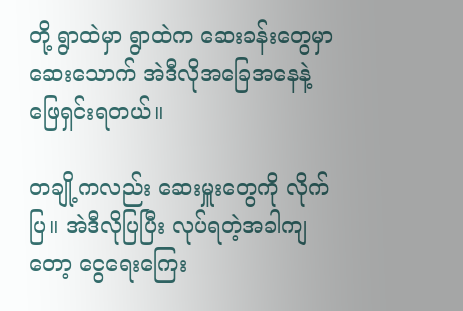တို့ ရွာထဲမှာ ရွာထဲက‌ ဆေးခန်းတွေမှာ ဆေးသောက် အဲဒီလိုအခြေအနေနဲ့ ဖြေရှင်းရတယ်။

တချို့ကလည်း ဆေးမှူးတွေကို လိုက်ပြ။ အဲဒီလိုပြပြီး လုပ်ရတဲ့အခါကျတော့ ငွေရေးကြေး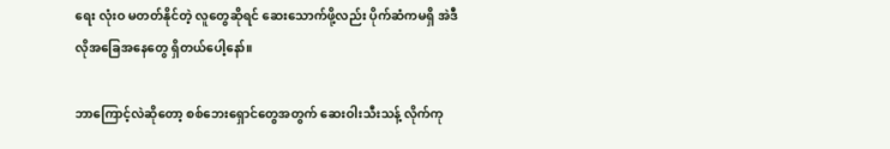ရေး လုံးဝ မတတ်နိုင်တဲ့ လူတွေဆိုရင် ဆေးသောက်ဖို့လည်း ပိုက်ဆံကမရှိ အဲဒီလိုအခြေအနေတွေ ရှိတယ်ပေါ့နော်။

ဘာကြောင့်လဲဆိုတော့ စစ်ဘေးရှောင်တွေအတွက် ဆေးဝါးသီးသန့် လိုက်ကု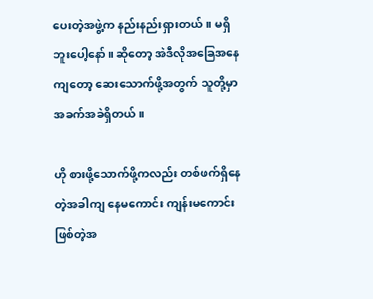ပေးတဲ့အဖွဲ့က နည်းနည်းရှားတယ်။ မရှိဘူးပေါ့နော်။ ဆိုတော့ အဲဒီလိုအခြေအနေကျတော့ ဆေးသောက်ဖို့အတွက် သူတို့မှာ အခက်အခဲရှိတယ်။

ဟို စားဖို့သောက်ဖို့ကလည်း တစ်ဖက်ရှိနေတဲ့အခါကျ နေမကောင်း ကျန်းမကောင်း ဖြစ်တဲ့အ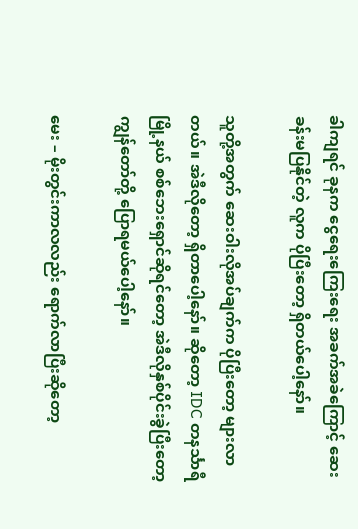ခါကျရင် ခုနက ငွေရေးကြေးရေး အခက်အခဲကြောင့် ဆေးခန်းမပြနိုင်တဲ့ လူက ပိုပြီးတော့ ရှိတယ်ပေါ့နော်။

သူတို့အတွက် ဆေးဝါးလိုအပ်ချက်က ပိုပြီးတော့ များလာတယ်။ အဲဒီလိုတော့ ရှိတာပေါ့နော်။ ဆိုတော့ IDC တနင်္သာရီမြို့နယ် စစ်ဘေးရှောင်ဆိုရင်တော့ အဲဒီလိုနှစ်ပိုင်းခွဲပြီးတော့ ကျွန်တော်တို့ ပြောရမယ်ပေါ့နော်။

မေး – မိုးတွင်းကာလလည်း ရောက်လာပြီးဆိုတော့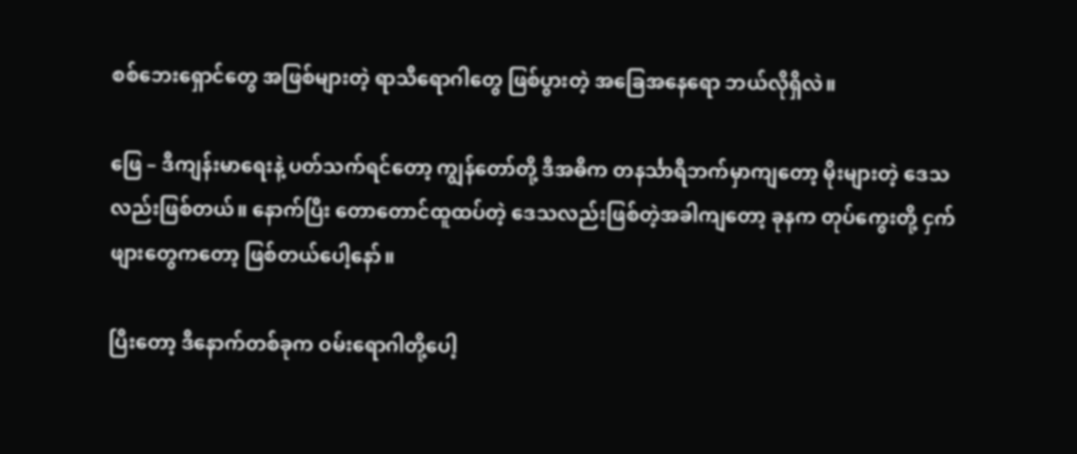စစ်ဘေးရှောင်တွေ အဖြစ်များတဲ့ ရာသီရောဂါတွေ ဖြစ်ပွားတဲ့ အခြေအနေရော ဘယ်လိုရှိလဲ။

ဖြေ – ဒီကျန်းမာရေးနဲ့ ပတ်သက်ရင်တော့ ကျွန်တော်တို့ ဒီအဓိက တနင်္သာရီဘက်မှာကျတော့ မိုးများတဲ့ ဒေသလည်းဖြစ်တယ်။ နောက်ပြီး တောတောင်ထူထပ်တဲ့ ဒေသလည်းဖြစ်တဲ့အခါကျတော့ ခုနက တုပ်ကွေးတို့ ငှက်ဖျားတွေကတော့ ဖြစ်တယ်ပေါ့နော်။

ပြီးတော့ ဒီနောက်တစ်ခုက ဝမ်းရောဂါတို့ပေါ့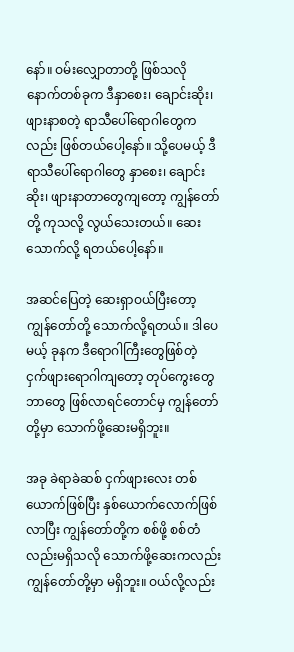နော်။ ဝမ်းလျှောတာတို့ ဖြစ်သလို နောက်တစ်ခုက ဒီနှာစေး၊ ချောင်းဆိုး၊ ဖျားနာစတဲ့ ရာသီပေါ်ရောဂါတွေကလည်း ဖြစ်တယ်ပေါ့နော်။ သို့ပေမယ့် ဒီရာသီပေါ်ရောဂါတွေ နှာစေး၊ ချောင်းဆိုး၊ ဖျားနာတာတွေကျတော့ ကျွန်တော်တို့ ကုသလို့ လွယ်သေးတယ်။ ဆေးသောက်လို့ ရတယ်ပေါ့နော်။

အဆင်ပြေတဲ့ ဆေးရှာဝယ်ပြီးတော့ ကျွန်တော်တို့ သောက်လို့ရတယ်။ ဒါပေမယ့် ခုနက ဒီရောဂါကြီးတွေဖြစ်တဲ့ ငှက်ဖျားရောဂါကျတော့ တုပ်ကွေးတွေ ဘာတွေ ဖြစ်လာရင်တောင်မှ ကျွန်တော်တို့မှာ သောက်ဖို့ဆေးမရှိဘူး။

အခု ခဲရာခဲဆစ် ငှက်ဖျားလေး တစ်ယောက်ဖြစ်ပြီး နှစ်ယောက်လောက်ဖြစ်လာပြီး ကျွန်တော်တို့က စစ်ဖို့ စစ်တံလည်းမရှိသလို သောက်ဖို့ဆေးကလည်း ကျွန်တော်တို့မှာ မရှိဘူး။ ဝယ်လို့လည်း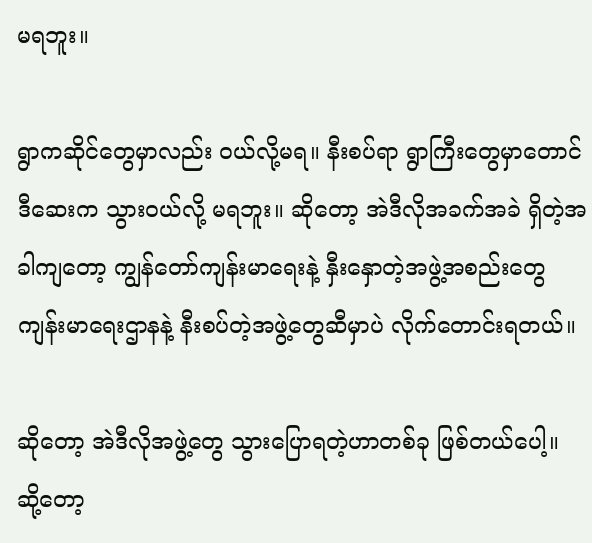မရဘူး။

ရွာကဆိုင်တွေမှာလည်း ဝယ်လို့မရ။ နီးစပ်ရာ ရွာကြီးတွေမှာတောင် ဒီဆေးက သွားဝယ်လို့ မရဘူး။ ဆိုတော့ အဲဒီလိုအခက်အခဲ ရှိတဲ့အခါကျတော့ ကျွန်တော်ကျန်းမာရေးနဲ့ နှီးနှောတဲ့အဖွဲ့အစည်းတွေ ကျန်းမာရေးဌာနနဲ့ နီးစပ်တဲ့အဖွဲ့တွေဆီမှာပဲ လိုက်တောင်းရတယ်။

ဆိုတော့ အဲဒီလိုအဖွဲ့တွေ သွားပြောရတဲ့ဟာတစ်ခု ဖြစ်တယ်ပေါ့။ ဆို့တော့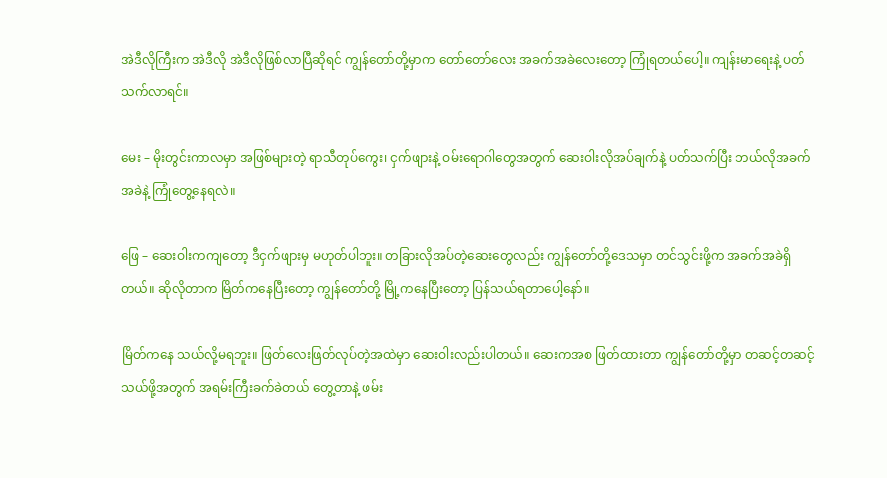အဲဒီလိုကြီးက အဲဒီလို အဲဒီလိုဖြစ်လာပြီဆိုရင် ကျွန်တော်တို့မှာက တော်တော်လေး အခက်အခဲလေးတော့ ကြုံရတယ်ပေါ့။ ကျန်းမာရေးနဲ့ ပတ်သက်လာရင်။

မေး – မိုးတွင်းကာလမှာ အဖြစ်များတဲ့ ရာသီတုပ်ကွေး၊ ငှက်ဖျားနဲ့ ဝမ်းရောဂါတွေအတွက် ဆေးဝါးလိုအပ်ချက်နဲ့ ပတ်သက်ပြီး ဘယ်လိုအခက်အခဲနဲ့ ကြုံတွေ့နေရလဲ။

ဖြေ – ဆေးဝါးကကျတော့ ဒီငှက်ဖျားမှ မဟုတ်ပါဘူး။ တခြားလိုအပ်တဲ့ဆေးတွေလည်း ကျွန်တော်တို့ဒေသမှာ တင်သွင်းဖို့က အခက်အခဲရှိတယ်။ ဆိုလိုတာက မြိတ်ကနေပြီးတော့ ကျွန်တော်တို့ မြို့ကနေပြီးတော့ ပြန်သယ်ရတာပေါ့နော်။

မြိတ်ကနေ သယ်လို့မရဘူး။ ဖြတ်လေးဖြတ်လုပ်တဲ့အထဲမှာ ဆေးဝါးလည်းပါတယ်။ ဆေးကအစ ဖြတ်ထားတာ ကျွန်တော်တို့မှာ တဆင့်တဆင့် သယ်ဖို့အတွက် အရမ်းကြီးခက်ခဲတယ် တွေ့တာနဲ့ ဖမ်း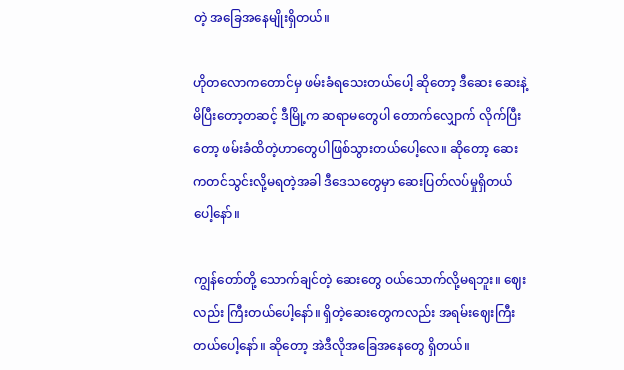တဲ့ အခြေအနေမျိုးရှိတယ်။

ဟိုတလောကတောင်မှ ဖမ်းခံရသေးတယ်ပေါ့ ဆိုတော့ ဒီဆေး ဆေးနဲ့မိပြီးတော့တဆင့် ဒီမြို့က ဆရာမတွေပါ တောက်လျှောက် လိုက်ပြီးတော့ ဖမ်းခံထိတဲ့ဟာတွေပါဖြစ်သွားတယ်ပေါ့လေ။ ဆိုတော့ ဆေးကတင်သွင်းလို့မရတဲ့အခါ ဒီဒေသတွေမှာ ဆေးပြတ်လပ်မှုရှိတယ်ပေါ့နော်။

ကျွန်တော်တို့ သောက်ချင်တဲ့ ဆေးတွေ ဝယ်သောက်လို့မရဘူး။ ဈေးလည်း ကြီးတယ်ပေါ့နော်။ ရှိတဲ့ဆေးတွေကလည်း အရမ်းဈေးကြီးတယ်ပေါ့နော်။ ဆိုတော့ အဲဒီလိုအခြေအနေတွေ ရှိတယ်။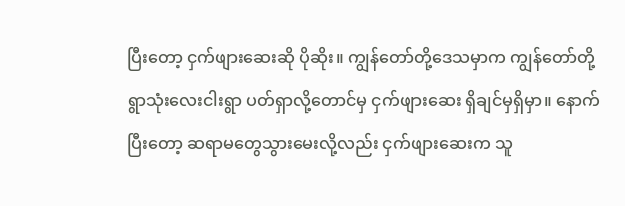ပြီးတော့ ငှက်ဖျားဆေးဆို ပိုဆိုး။ ကျွန်တော်တို့ဒေသမှာက ကျွန်တော်တို့ ရွာသုံးလေးငါးရွာ ပတ်ရှာလို့တောင်မှ ငှက်ဖျားဆေး ရှိချင်မှရှိမှာ။ နောက်ပြီးတော့ ဆရာမတွေသွားမေးလို့လည်း ငှက်ဖျားဆေးက သူ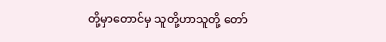တို့မှာတောင်မှ သူတို့ဟာသူတို့ တော်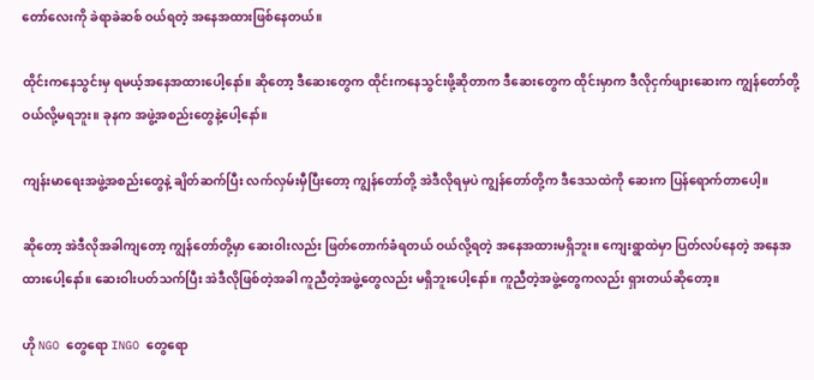တော်လေးကို ခဲရာခဲဆစ် ဝယ်ရတဲ့ အနေအထားဖြစ်နေတယ်။

ထိုင်းကနေသွင်းမှ ရမယ့်အနေအထားပေါ့နော်။ ဆိုတော့ ဒီဆေးတွေက ထိုင်းကနေသွင်းဖို့ဆိုတာက ဒီဆေးတွေက ထိုင်းမှာက ဒီလိုငှက်ဖျားဆေးက ကျွန်တော်တို့ ဝယ်လို့မရဘူး။ ခုနက အဖွဲ့အစည်းတွေနဲ့ပေါ့နော်။

ကျန်းမာရေးအဖွဲ့အစည်းတွေနဲ့ ချိတ်ဆက်ပြီး လက်လှမ်းမှီပြီးတော့ ကျွန်တော်တို့ အဲဒီလိုရမှပဲ ကျွန်တော်တို့က ဒီဒေသထဲကို ဆေးက ပြန်ရောက်တာပေါ့။

ဆိုတော့ အဲဒီလိုအခါကျတော့ ကျွန်တော်တို့မှာ ဆေးဝါးလည်း ဖြတ်တောက်ခံရတယ် ဝယ်လို့ရတဲ့ အနေအထားမရှိဘူး။ ကျေးရွာထဲမှာ ပြတ်လပ်နေတဲ့ အနေအထားပေါ့နော်။ ဆေးဝါးပတ်သက်ပြီး အဲဒီလိုဖြစ်တဲ့အခါ ကူညီတဲ့အဖွဲ့တွေလည်း မရှိဘူးပေါ့နော်။ ကူညီတဲ့အဖွဲ့တွေကလည်း ရှားတယ်ဆိုတော့။

ဟို NGO တွေရော INGO တွေရော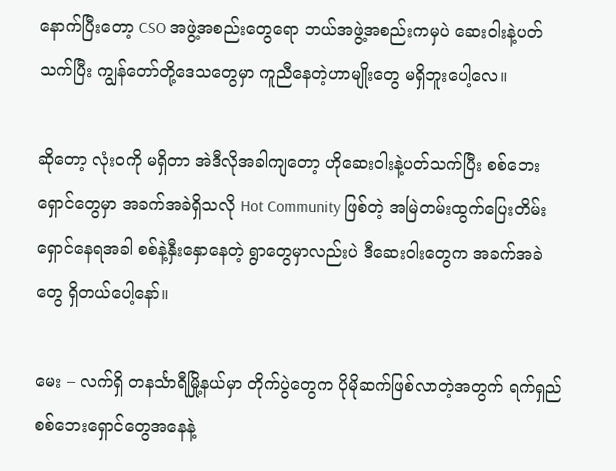နောက်ပြီးတော့ CSO အဖွဲ့အစည်းတွေရော ဘယ်အဖွဲ့အစည်းကမှပဲ ဆေးဝါးနဲ့ပတ်သက်ပြီး ကျွန်တော်တို့ဒေသတွေမှာ ကူညီနေတဲ့ဟာမျိုးတွေ မရှိဘူးပေါ့လေ။

ဆိုတော့ လုံးဝကို မရှိတာ အဲဒီလိုအခါကျတော့ ဟိုဆေးဝါးနဲ့ပတ်သက်ပြီး စစ်ဘေးရှောင်တွေမှာ အခက်အခဲရှိသလို Hot Community ဖြစ်တဲ့ အမြဲတမ်းထွက်ပြေးတိမ်းရှောင်နေရအခါ စစ်နဲ့နှီးနှောနေတဲ့ ရွာတွေမှာလည်းပဲ ဒီဆေးဝါးတွေက အခက်အခဲတွေ ရှိတယ်ပေါ့နော်။

မေး – လက်ရှိ တနင်္သာရီမြို့နယ်မှာ တိုက်ပွဲတွေက ပိုမိုဆက်ဖြစ်လာတဲ့အတွက် ရက်ရှည်စစ်ဘေးရှောင်တွေအနေနဲ့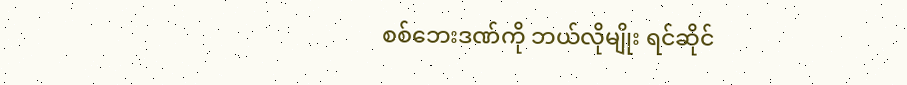စစ်ဘေးဒဏ်ကို ဘယ်လိုမျိုး ရင်ဆိုင်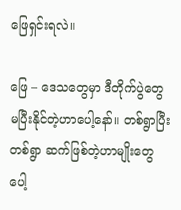ဖြေရှင်းရလဲ။

ဖြေ – ဒေသတွေမှာ ဒီတိုက်ပွဲတွေ မပြီးနိုင်တဲ့ဟာပေါ့နော်။ တစ်ရွာပြီးတစ်ရွာ ဆက်ဖြစ်တဲ့ဟာမျိုးတွေပေါ့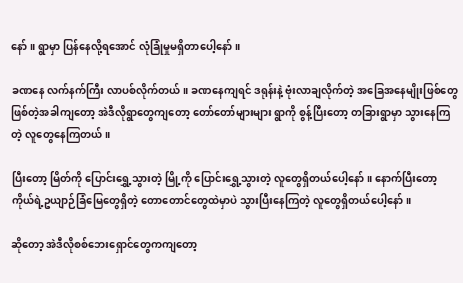နော်။ ရွာမှာ ပြန်နေလို့ရအောင် လုံခြုံမှုမရှိတာပေါ့နော်။

ခဏနေ လက်နက်ကြီး လာပစ်လိုက်တယ်။ ခဏနေကျရင် ဒရုန်းနဲ့ ဗုံးလာချလိုက်တဲ့ အခြေအနေမျိုးဖြစ်တွေ ဖြစ်တဲ့အခါကျတော့ အဲဒီလိုရွာတွေကျတော့ တော်တော်များများ ရွာကို စွန့်ပြီးတော့ တခြားရွာမှာ သွားနေကြတဲ့ လူတွေနေကြတယ်။

ပြီးတော့ မြိတ်ကို ပြောင်းရွှေ့သွားတဲ့ မြို့ကို ပြောင်းရွှေ့သွားတဲ့ လူတွေရှိတယ်ပေါ့နော်။ နောက်ပြီးတော့ ကိုယ်ရဲ့ဥယျာဉ်ခြံမြေတွေရှိတဲ့ တောတောင်တွေထဲမှာပဲ သွားပြီးနေကြတဲ့ လူတွေရှိတယ်ပေါ့နော်။

ဆိုတော့ အဲဒီလိုစစ်ဘေးရှောင်တွေကကျတော့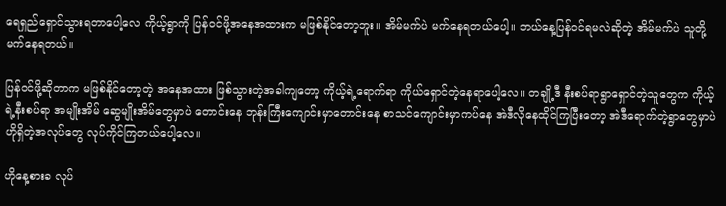ရေရှည်ရှောင်သွားရတာပေါ့လေ ကိုယ့်ရွာကို ပြန်ဝင်ဖို့အနေအထားက မဖြစ်နိုင်တော့ဘူး။ အိမ်မက်ပဲ မက်နေရတယ်ပေါ့။ ဘယ်နေ့ပြန်ဝင်ရမလဲဆိုတဲ့ အိမ်မက်ပဲ သူတို့ မက်နေရတယ်။

ပြန်ဝင်ဖို့ဆိုတာက မဖြစ်နိုင်တော့တဲ့ အနေအထား ဖြစ်သွားတဲ့အခါကျတော့ ကိုယ့်ရဲ့ရောက်ရာ ကိုယ်ရှောင်တဲ့နေရာပေါ့လေ။ တချို့ဒီ နီးစပ်ရာရွာရှောင်တဲ့သူတွေက ကိုယ့်ရဲ့နီးစပ်ရာ အမျိုးအိမ် ဆွေမျိုးအိမ်တွေမှာပဲ တောင်းနေ ဘုန်းကြီးကျောင်းမှာတောင်းနေ စာသင်ကျောင်းမှာကပ်နေ အဲဒီလိုနေထိုင်ကြပြီးတော့ အဲဒီရောက်တဲ့ရွာတွေမှာပဲ ဟိုရှိတဲ့အလုပ်တွေ လုပ်ကိုင်ကြတယ်ပေါ့လေ။

ဟိုနေ့စားခ လုပ်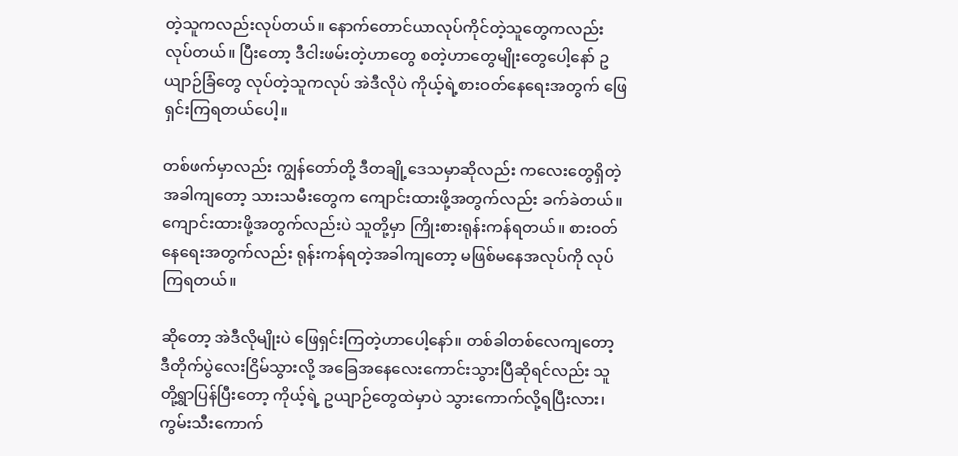တဲ့သူကလည်းလုပ်တယ်။ နောက်တောင်ယာလုပ်ကိုင်တဲ့သူတွေကလည်း လုပ်တယ်။ ပြီးတော့ ဒီငါးဖမ်းတဲ့ဟာတွေ စတဲ့ဟာတွေမျိုးတွေပေါ့နော် ဥယျာဉ်ခြံတွေ လုပ်တဲ့သူကလုပ် အဲဒီလိုပဲ ကိုယ့်ရဲ့စားဝတ်နေရေးအတွက် ဖြေရှင်းကြရတယ်ပေါ့။

တစ်ဖက်မှာလည်း ကျွန်တော်တို့ ဒီတချို့ဒေသမှာဆိုလည်း ကလေးတွေရှိတဲ့အခါကျတော့ သားသမီးတွေက ကျောင်းထားဖို့အတွက်လည်း ခက်ခဲတယ်။ ကျောင်းထားဖို့အတွက်လည်းပဲ သူတို့မှာ ကြိုးစားရုန်းကန်ရတယ်။ စားဝတ်နေရေးအတွက်လည်း ရုန်းကန်ရတဲ့အခါကျတော့ မဖြစ်မနေအလုပ်ကို လုပ်ကြရတယ်။

ဆိုတော့ အဲဒီလိုမျိုးပဲ ဖြေရှင်းကြတဲ့ဟာပေါ့နော်။ တစ်ခါတစ်လေကျတော့ ဒီတိုက်ပွဲလေးငြိမ်သွားလို့ အခြေအနေလေးကောင်းသွားပြီဆိုရင်လည်း သူတို့ရွာပြန်ပြီးတော့ ကိုယ့်ရဲ့ ဥယျာဉ်တွေထဲမှာပဲ သွားကောက်လို့ရပြီးလား၊ ကွမ်းသီးကောက်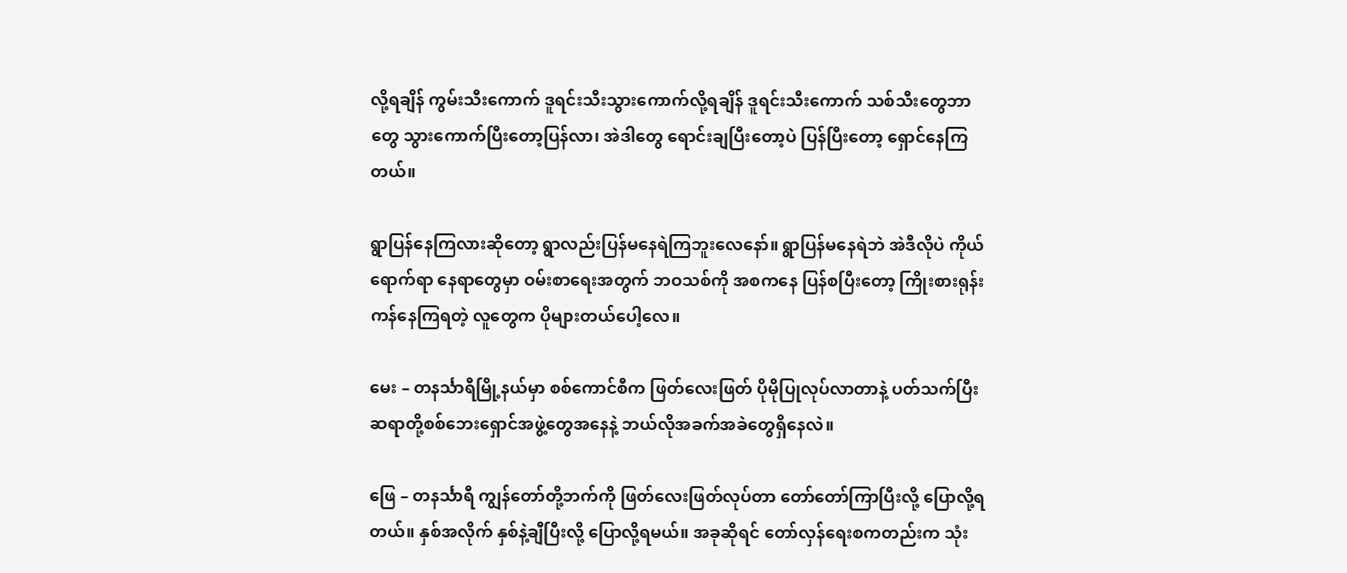လို့ရချိန် ကွမ်းသီးကောက် ဒူရင်းသီးသွားကောက်လို့ရချိန် ဒူရင်းသီးကောက် သစ်သီးတွေဘာတွေ သွားကောက်ပြီးတော့ပြန်လာ၊ အဲဒါတွေ ရောင်းချပြီးတော့ပဲ ပြန်ပြီးတော့ ရှောင်နေကြတယ်။

ရွာပြန်နေကြလားဆိုတော့ ရွာလည်းပြန်မနေရဲကြဘူးလေနော်။ ရွာပြန်မနေရဲဘဲ အဲဒီလိုပဲ ကိုယ်ရောက်ရာ နေရာတွေမှာ ဝမ်းစာရေးအတွက် ဘဝသစ်ကို အစကနေ ပြန်စပြီးတော့ ကြိုးစားရုန်းကန်နေကြရတဲ့ လူတွေက ပိုများတယ်ပေါ့လေ။

မေး – တနင်္သာရီမြို့နယ်မှာ စစ်ကောင်စီက ဖြတ်လေးဖြတ် ပိုမိုပြုလုပ်လာတာနဲ့ ပတ်သက်ပြီး ဆရာတို့စစ်ဘေးရှောင်အဖွဲ့တွေအနေနဲ့ ဘယ်လိုအခက်အခဲတွေရှိနေလဲ။

ဖြေ – တနင်္သာရီ ကျွန်တော်တို့ဘက်ကို ဖြတ်လေးဖြတ်လုပ်တာ တော်တော်ကြာပြီးလို့ ပြောလို့ရတယ်။ နှစ်အလိုက် နှစ်နဲ့ချီပြီးလို့ ပြောလို့ရမယ်။ အခုဆိုရင် တော်လှန်ရေးစကတည်းက သုံး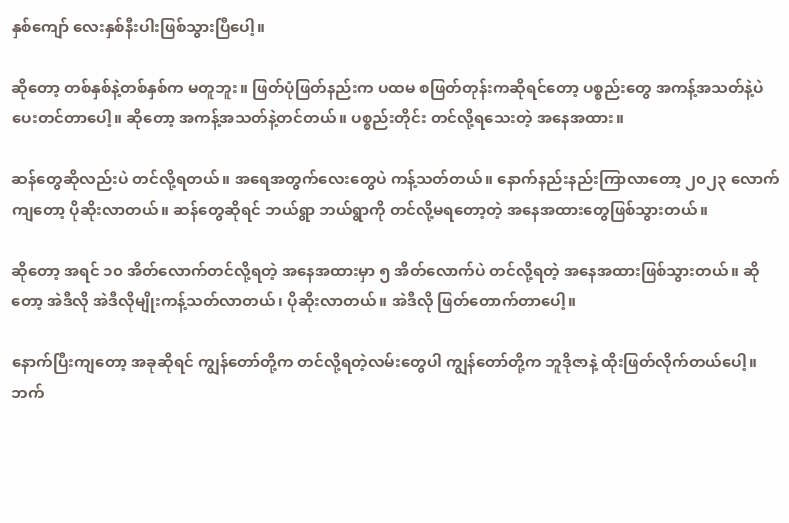နှစ်ကျော် လေးနှစ်နီးပါးဖြစ်သွားပြီပေါ့။

ဆိုတော့ တစ်နှစ်နဲ့တစ်နှစ်က မတူဘူး။ ဖြတ်ပုံဖြတ်နည်းက ပထမ စဖြတ်တုန်းကဆိုရင်တော့ ပစ္စည်းတွေ အကန့်အသတ်နဲ့ပဲ ပေးတင်တာပေါ့။ ဆိုတော့ အကန့်အသတ်နဲ့တင်တယ်။ ပစ္စည်းတိုင်း တင်လို့ရသေးတဲ့ အနေအထား။

ဆန်တွေဆိုလည်းပဲ တင်လို့ရတယ်။ အရေအတွက်လေးတွေပဲ ကန့်သတ်တယ်။ နောက်နည်းနည်းကြာလာတော့ ၂၀၂၃ လောက်ကျတော့ ပိုဆိုးလာတယ်။ ဆန်တွေဆိုရင် ဘယ်ရွာ ဘယ်ရွာကို တင်လို့မရတော့တဲ့ အနေအထားတွေဖြစ်သွားတယ်။

ဆိုတော့ အရင် ၁၀ အိတ်လောက်တင်လို့ရတဲ့ အနေအထားမှာ ၅ အိတ်လောက်ပဲ တင်လို့ရတဲ့ အနေအထားဖြစ်သွားတယ်။ ဆိုတော့ အဲဒီလို အဲဒီလိုမျိုးကန့်သတ်လာတယ်၊ ပိုဆိုးလာတယ်။ အဲဒီလို ဖြတ်တောက်တာပေါ့။

နောက်ပြီးကျတော့ အခုဆိုရင် ကျွန်တော်တို့က တင်လို့ရတဲ့လမ်းတွေပါ ကျွန်တော်တို့က ဘူဒိုဇာနဲ့ ထိုးဖြတ်လိုက်တယ်ပေါ့။ ဘက်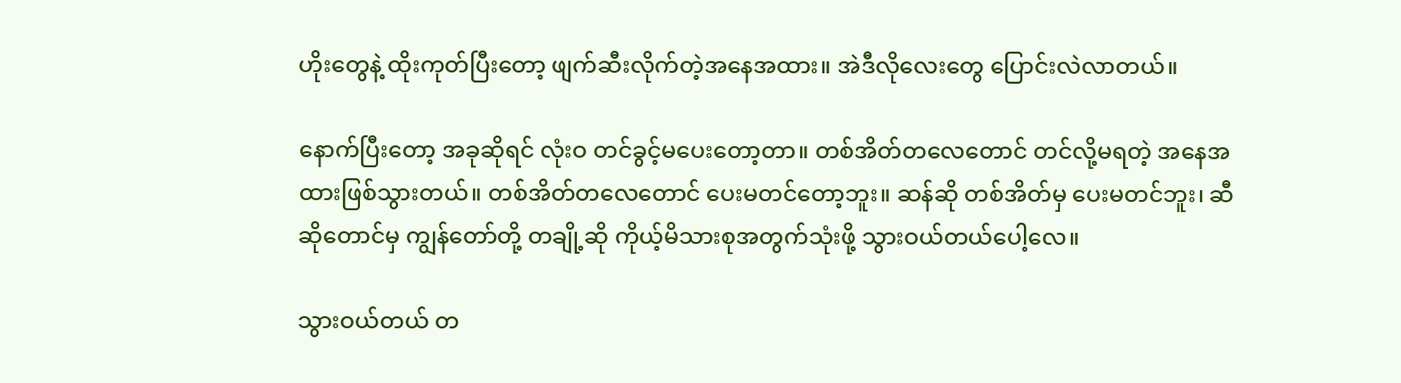ဟိုးတွေနဲ့ ထိုးကုတ်ပြီးတော့ ဖျက်ဆီးလိုက်တဲ့အနေအထား။ အဲဒီလိုလေးတွေ ပြောင်းလဲလာတယ်။

နောက်ပြီးတော့ အခုဆိုရင် လုံးဝ တင်ခွင့်မပေးတော့တာ။ တစ်အိတ်တလေတောင် တင်လို့မရတဲ့ အနေအထားဖြစ်သွားတယ်။ တစ်အိတ်တလေတောင် ပေးမတင်တော့ဘူး။ ဆန်ဆို တစ်အိတ်မှ ပေးမတင်ဘူး၊ ဆီဆိုတောင်မှ ကျွန်တော်တို့ တချို့ဆို ကိုယ့်မိသားစုအတွက်သုံးဖို့ သွားဝယ်တယ်ပေါ့လေ။

သွားဝယ်တယ် တ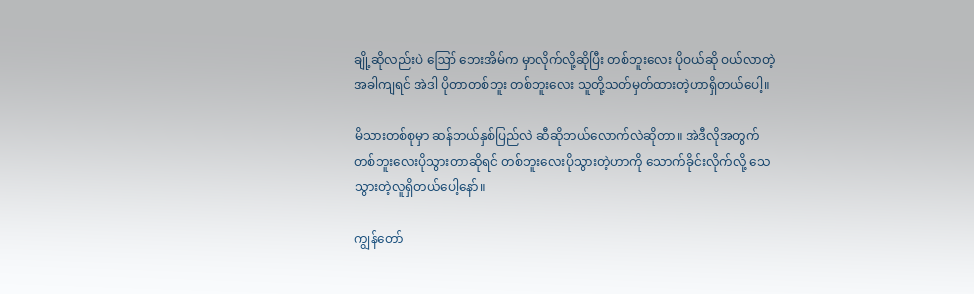ချို့ဆိုလည်းပဲ ဪ ဘေးအိမ်က မှာလိုက်လို့ဆိုပြီး တစ်ဘူးလေး ပိုဝယ်ဆို ဝယ်လာတဲ့အခါကျရင် အဲဒါ ပိုတာတစ်ဘူး တစ်ဘူးလေး သူတို့သတ်မှတ်ထားတဲ့ဟာရှိတယ်ပေါ့။

မိသားတစ်စုမှာ ဆန်ဘယ်နှစ်ပြည်လဲ ဆီဆိုဘယ်လောက်လဲဆိုတာ။ အဲဒီလိုအတွက် တစ်ဘူးလေးပိုသွားတာဆိုရင် တစ်ဘူးလေးပိုသွားတဲ့ဟာကို သောက်ခိုင်းလိုက်လို့ သေသွားတဲ့လူရှိတယ်ပေါ့နော်။

ကျွန်တော်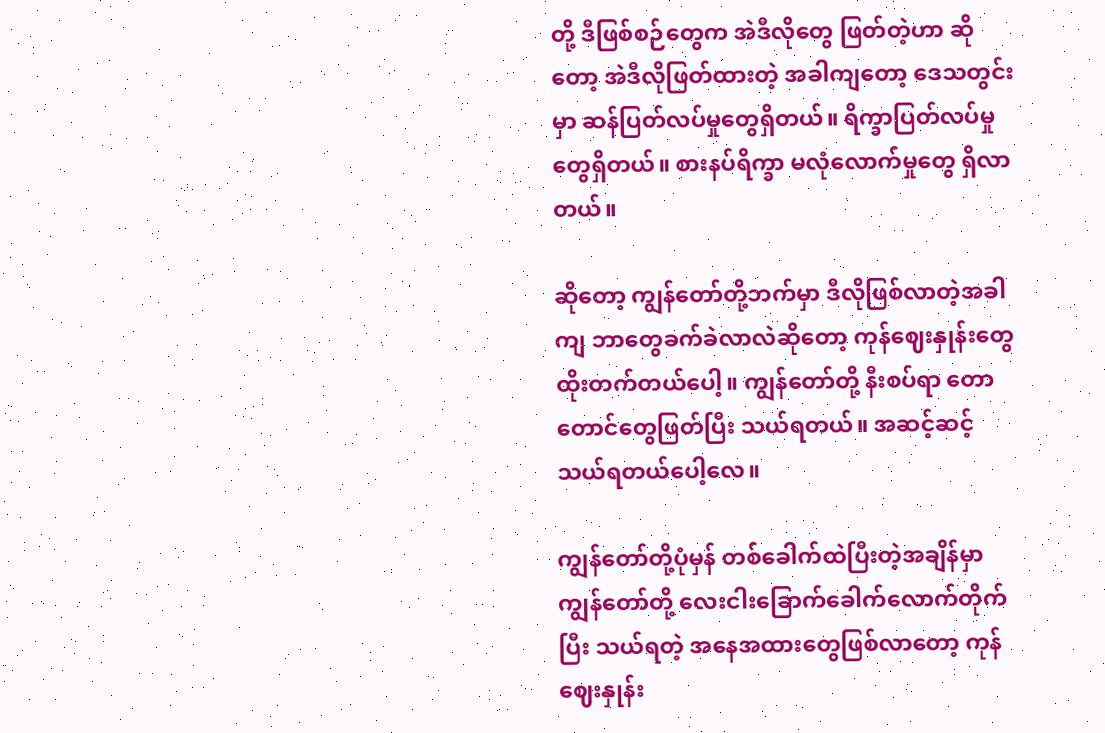တို့ ဒီဖြစ်စဉ်တွေက အဲဒီလိုတွေ ဖြတ်တဲ့ဟာ ဆိုတော့ အဲဒီလိုဖြတ်ထားတဲ့ အခါကျတော့ ဒေသတွင်းမှာ ဆန်ပြတ်လပ်မှုတွေရှိတယ်။ ရိက္ခာပြတ်လပ်မှုတွေရှိတယ်။ စားနပ်ရိက္ခာ မလုံလောက်မှုတွေ ရှိလာတယ်။

ဆိုတော့ ကျွန်တော်တို့ဘက်မှာ ဒီလိုဖြစ်လာတဲ့အခါကျ ဘာတွေခက်ခဲလာလဲဆိုတော့ ကုန်ဈေးနှုန်းတွေ ထိုးတက်တယ်ပေါ့။ ကျွန်တော်တို့ နီးစပ်ရာ တောတောင်တွေဖြတ်ပြီး သယ်ရတယ်။ အဆင့်ဆင့် သယ်ရတယ်ပေါ့လေ။

ကျွန်တော်တို့ပုံမှန် တစ်ခေါက်ထဲပြီးတဲ့အချိန်မှာ ကျွန်တော်တို့ လေးငါးခြောက်ခေါက်လောက်တိုက်ပြီး သယ်ရတဲ့ အနေအထားတွေဖြစ်လာတော့ ကုန်ဈေးနှုန်း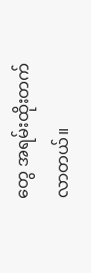တွေ အရမ်းထိုးတက်လာတယ်။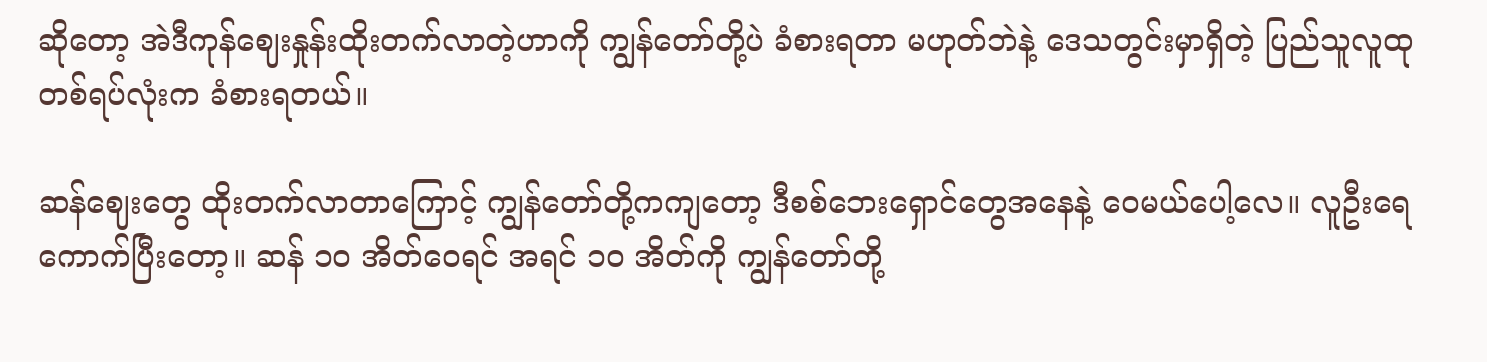ဆိုတော့ အဲဒီကုန်ဈေးနှုန်းထိုးတက်လာတဲ့ဟာကို ကျွန်တော်တို့ပဲ ခံစားရတာ မဟုတ်ဘဲနဲ့ ဒေသတွင်းမှာရှိတဲ့ ပြည်သူလူထုတစ်ရပ်လုံးက ခံစားရတယ်။

ဆန်ဈေးတွေ ထိုးတက်လာတာကြောင့် ကျွန်တော်တို့ကကျတော့ ဒီစစ်ဘေးရှောင်တွေအနေနဲ့ ဝေမယ်ပေါ့လေ။ လူဦးရေကောက်ပြီးတော့။ ဆန် ၁၀ အိတ်ဝေရင် အရင် ၁၀ အိတ်ကို ကျွန်တော်တို့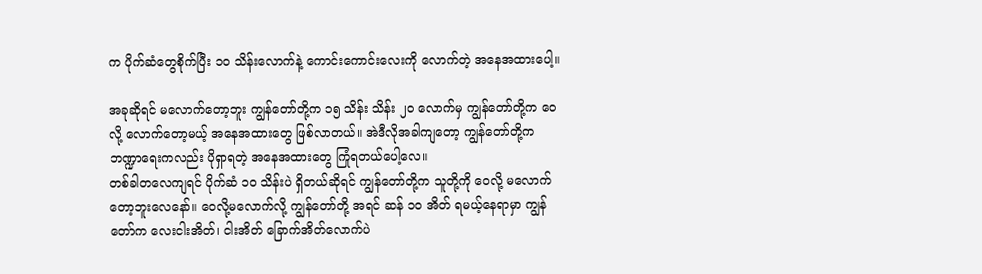က ပိုက်ဆံတွေစိုက်ပြီး ၁၀ သိန်းလောက်နဲ့ ကောင်းကောင်းလေးကို လောက်တဲ့ အနေအထားပေါ့။

အခုဆိုရင် မလောက်တော့ဘူး ကျွန်တော်တို့က ၁၅ သိန်း သိန်း ၂၀ လောက်မှ ကျွန်တော်တို့က ဝေလို့ လောက်တော့မယ့် အနေအထားတွေ ဖြစ်လာတယ်။ အဲဒီလိုအခါကျတော့ ကျွန်တော်တို့က ဘဏ္ဍာရေးကလည်း ပိုရှာရတဲ့ အနေအထားတွေ ကြုံရတယ်ပေါ့လေ။
တစ်ခါတလေကျရင် ပိုက်ဆံ ၁၀ သိန်းပဲ ရှိတယ်ဆိုရင် ကျွန်တော်တို့က သူတို့ကို ဝေလို့ မလောက်တော့ဘူးလေနော်။ ဝေလို့မလောက်လို့ ကျွန်တော်တို့ အရင် ဆန် ၁၀ အိတ် ရမယ့်နေရာမှာ ကျွန်တော်က လေးငါးအိတ်၊ ငါးအိတ် ခြောက်အိတ်လောက်ပဲ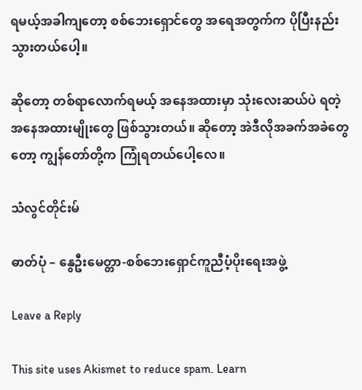ရမယ့်အခါကျ‌တော့ စစ်ဘေးရှောင်တွေ အရေအတွက်က ပိုပြီးနည်းသွားတယ်ပေါ့။

ဆိုတော့ တစ်ရာလောက်ရမယ့် အနေအထားမှာ သုံးလေးဆယ်ပဲ ရတဲ့ အနေအထားမျိုးတွေ ဖြစ်သွားတယ်။ ဆိုတော့ အဲဒီလိုအခက်အခဲတွေတော့ ကျွန်တော်တို့က ကြုံရတယ်ပေါ့လေ။

သံလွင်တိုင်းမ်

ဓာတ်ပုံ – နွေဦးမေတ္တာ-စစ်ဘေးရှောင်ကူညီပံ့ပိုးရေးအဖွဲ့

Leave a Reply

This site uses Akismet to reduce spam. Learn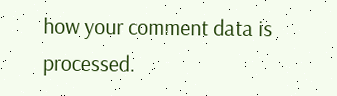how your comment data is processed.